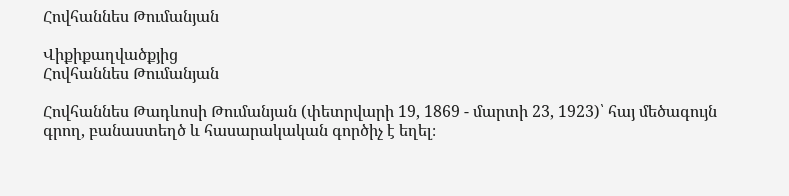Հովհաննես Թումանյան

Վիքիքաղվածքյից
Հովհաննես Թումանյան

Հովհաննես Թադևոսի Թումանյան (փետրվարի 19, 1869 - մարտի 23, 1923)՝ հայ մեծագույն գրող, բանաստեղծ և հասարակական գործիչ է եղել։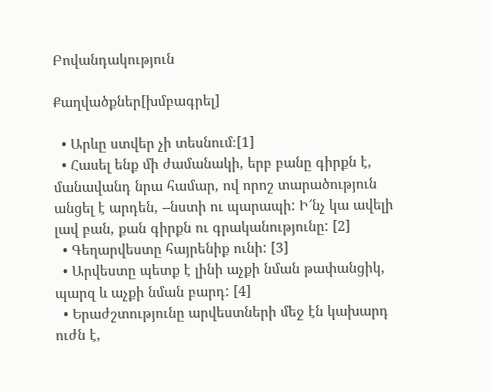Բովանդակություն

Քաղվածքներ[խմբագրել]

  • Արևը ստվեր չի տեսնում։[1]
  • Հասել ենք մի ժամանակի, երբ բանը գիրքն է, մանավանդ նրա համար, ով որոշ տարածություն անցել է արդեն, --նստի ու պարապի: Ի՜նչ կա ավելի լավ բան, քան գիրքն ու գրականությունը: [2]
  • Գեղարվեստը հայրենիք ունի: [3]
  • Արվեստը պետք է լինի աչքի նման թափանցիկ, պարզ և աչքի նման բարդ: [4]
  • Երաժշտությունը արվեստների մեջ էն կախարդ ուժն է,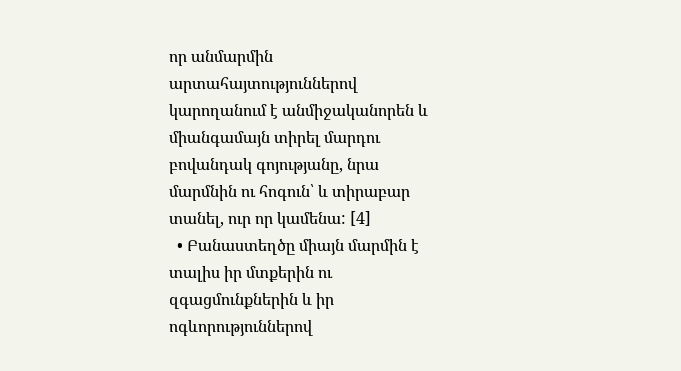որ անմարմին արտահայտություններով կարողանում է անմիջականորեն և միանգամայն տիրել մարդու բովանդակ գոյությանը, նրա մարմնին ու հոգուն՝ և տիրաբար տանել, ուր որ կամենա: [4]
  • Բանաստեղծը միայն մարմին է տալիս իր մտքերին ու զգացմունքներին և իր ոգևորություններով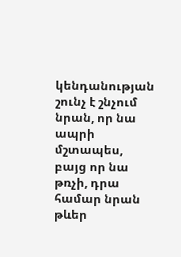կենդանության շունչ է շնչում նրան, որ նա ապրի մշտապես, բայց որ նա թռչի, դրա համար նրան թևեր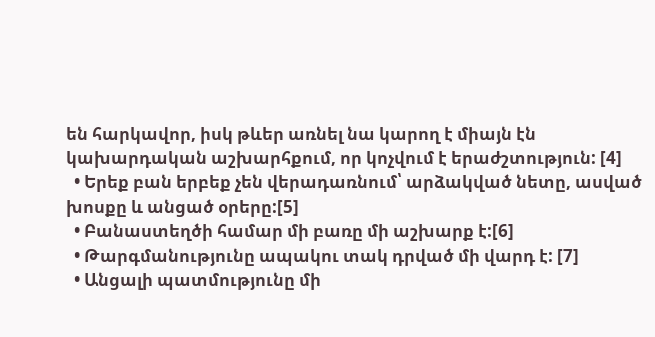են հարկավոր, իսկ թևեր առնել նա կարող է միայն էն կախարդական աշխարհքում, որ կոչվում է երաժշտություն: [4]
  • Երեք բան երբեք չեն վերադառնում՝ արձակված նետը, ասված խոսքը և անցած օրերը:[5]
  • Բանաստեղծի համար մի բառը մի աշխարք է:[6]
  • Թարգմանությունը ապակու տակ դրված մի վարդ է: [7]
  • Անցալի պատմությունը մի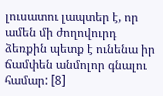լուսատու լապտեր է, որ ամեն մի ժողովուրդ ձեռքին պետք է ունենա իր ճամփեն անմոլոր գնալու համար: [8]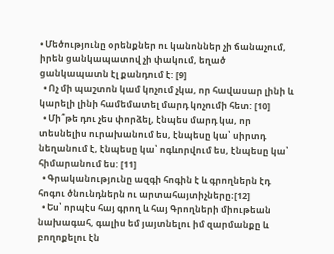• Մեծությունը օրենքներ ու կանոններ չի ճանաչում, իրեն ցանկապատով չի փակում, եղած ցանկապատն էլ քանդում է: [9]
  • Ոչ մի պաշտոն կամ կոչում չկա, որ հավասար լինի և կարելի լինի համեմատել մարդ կոչումի հետ: [10]
  • Մի՞թե դու չես փորձել, էնպես մարդ կա, որ տեսնելիս ուրախանում ես, էնպեսը կա՝ սիրտդ նեղանում է, էնպեսը կա՝ ոգևորվում ես, էնպեսը կա՝ հիմարանում ես: [11]
  • Գրականությունը ազգի հոգին է և գրողներն էդ հոգու ծնունդներն ու արտահայտիչները։[12]
  • Ես՝ որպէս հայ գրող և հայ Գրողների միութեան նախագահ, գալիս եմ յայտնելու իմ զարմանքը և բողոքելու էն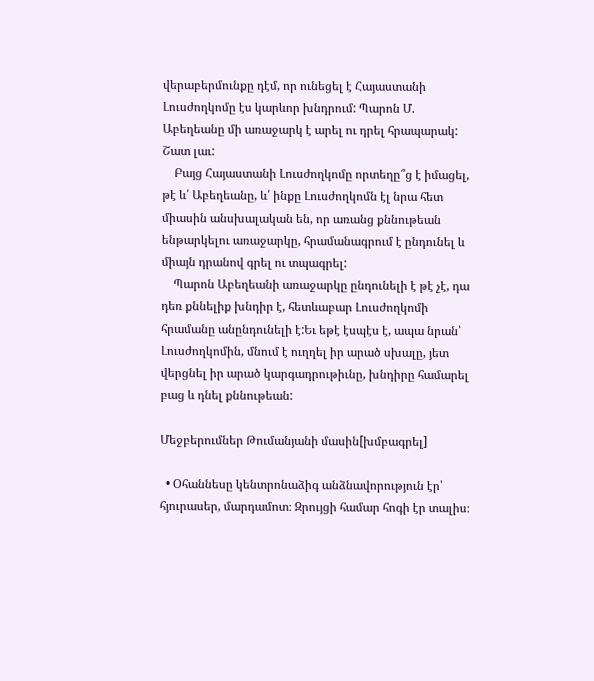վերաբերմունքը դէմ, որ ունեցել է Հայաստանի Լուսժողկոմը էս կարևոր խնդրում: Պարոն Մ. Աբեղեանը մի առաջարկ է արել ու դրել հրապարակ: Շատ լաւ:
    Բայց Հայաստանի Լուսժողկոմը որտեղը՞ց է իմացել, թէ և՛ Աբեղեանը, և՛ ինքը Լուսժողկոմն էլ նրա հետ միասին անսխալական են, որ առանց քննութեան ենթարկելու առաջարկը, հրամանագրում է ընդունել և միայն դրանով գրել ու տպագրել:
    Պարոն Աբեղեանի առաջարկը ընդունելի է թէ չէ, դա դեռ քննելիք խնդիր է, հետևաբար Լուսժողկոմի հրամանը անընդունելի է:Եւ եթէ էսպէս է, ապա նրան՝ Լուսժողկոմին, մնում է ուղղել իր արած սխալը, յետ վերցնել իր արած կարգադրութիւնը, խնդիրը համարել բաց և դնել քննութեան:

Մեջբերումներ Թումանյանի մասին[խմբագրել]

  • Օհաննեսը կենտրոնաձիգ անձնավորություն էր՝ հյուրասեր, մարդամոտ։ Զրույցի համար հոգի էր տալիս։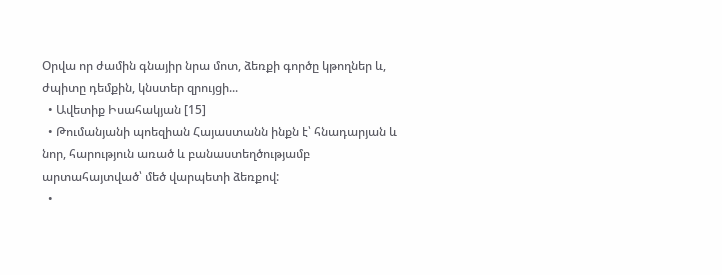Օրվա որ ժամին գնայիր նրա մոտ, ձեռքի գործը կթողներ և, ժպիտը դեմքին, կնստեր զրույցի...
  • Ավետիք Իսահակյան [15]
  • Թումանյանի պոեզիան Հայաստանն ինքն է՝ հնադարյան և նոր, հարություն առած և բանաստեղծությամբ արտահայտված՝ մեծ վարպետի ձեռքով:
  •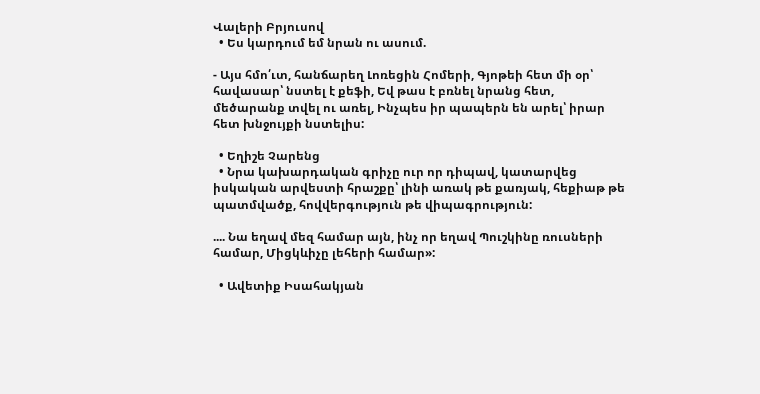Վալերի Բրյուսով
  • Ես կարդում եմ նրան ու ասում.

- Այս հմո՛ւտ, հանճարեղ Լոռեցին Հոմերի, Գյոթեի հետ մի օր՝ հավասար՝ նստել է քեֆի, Եվ թաս է բռնել նրանց հետ, մեծարանք տվել ու առել, Ինչպես իր պապերն են արել՝ իրար հետ խնջույքի նստելիս:

  • Եղիշե Չարենց
  • Նրա կախարդական գրիչը ուր որ դիպավ, կատարվեց իսկական արվեստի հրաշքը՝ լինի առակ թե քառյակ, հեքիաթ թե պատմվածք, հովվերգություն թե վիպագրություն:

.... Նա եղավ մեզ համար այն, ինչ որ եղավ Պուշկինը ռուսների համար, Միցկևիչը լեհերի համար»:

  • Ավետիք Իսահակյան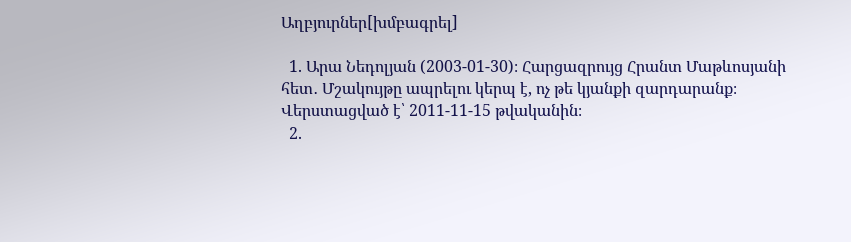Աղբյուրներ[խմբագրել]

  1. Արա Նեդոլյան (2003-01-30)։ Հարցազրույց Հրանտ Մաթևոսյանի հետ․ Մշակույթը ապրելու կերպ է, ոչ թե կյանքի զարդարանք։ Վերստացված է՝ 2011-11-15 թվականին։
  2.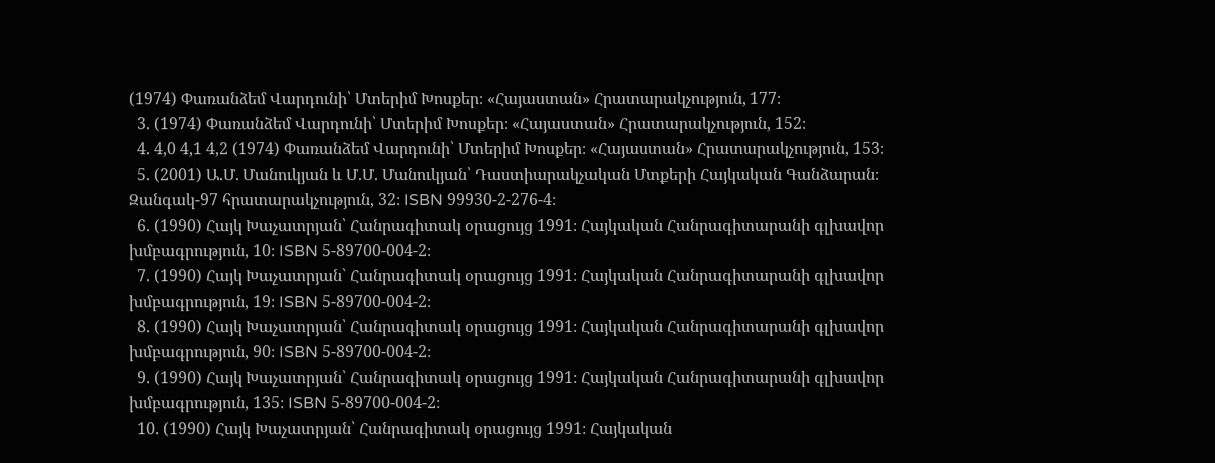(1974) Փառանձեմ Վարդունի՝ Մտերիմ Խոսքեր։ «Հայաստան» Հրատարակչություն, 177։
  3. (1974) Փառանձեմ Վարդունի՝ Մտերիմ Խոսքեր։ «Հայաստան» Հրատարակչություն, 152։
  4. 4,0 4,1 4,2 (1974) Փառանձեմ Վարդունի՝ Մտերիմ Խոսքեր։ «Հայաստան» Հրատարակչություն, 153։
  5. (2001) Ա.Մ. Մանուկյան և Մ.Մ. Մանուկյան՝ Դաստիարակչական Մտքերի Հայկական Գանձարան։ Զանգակ-97 հրատարակչություն, 32։ ISBN 99930-2-276-4։
  6. (1990) Հայկ Խաչատրյան՝ Հանրագիտակ օրացույց 1991։ Հայկական Հանրագիտարանի գլխավոր խմբագրություն, 10։ ISBN 5-89700-004-2։
  7. (1990) Հայկ Խաչատրյան՝ Հանրագիտակ օրացույց 1991։ Հայկական Հանրագիտարանի գլխավոր խմբագրություն, 19։ ISBN 5-89700-004-2։
  8. (1990) Հայկ Խաչատրյան՝ Հանրագիտակ օրացույց 1991։ Հայկական Հանրագիտարանի գլխավոր խմբագրություն, 90։ ISBN 5-89700-004-2։
  9. (1990) Հայկ Խաչատրյան՝ Հանրագիտակ օրացույց 1991։ Հայկական Հանրագիտարանի գլխավոր խմբագրություն, 135։ ISBN 5-89700-004-2։
  10. (1990) Հայկ Խաչատրյան՝ Հանրագիտակ օրացույց 1991։ Հայկական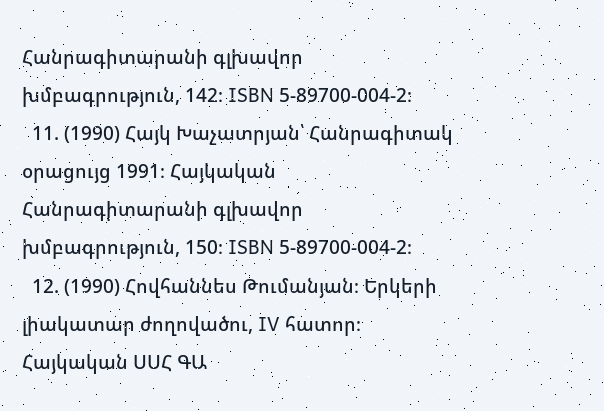Հանրագիտարանի գլխավոր խմբագրություն, 142։ ISBN 5-89700-004-2։
  11. (1990) Հայկ Խաչատրյան՝ Հանրագիտակ օրացույց 1991։ Հայկական Հանրագիտարանի գլխավոր խմբագրություն, 150։ ISBN 5-89700-004-2։
  12. (1990) Հովհաննես Թումանյան։ Երկերի լիակատար ժողովածու, IV հատոր։ Հայկական ՍՍՀ ԳԱ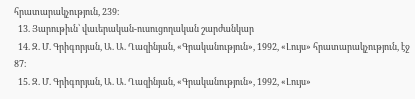հրատարակչություն, 239։
  13. Յարութիւն՝ վաւերական-ուսուցողական շարժանկար
  14. Զ. Մ. Գրիգորյան, Ա. Ա. Ղազինյան, «Գրականություն», 1992, «Լույս» հրատարակչություն, էջ 87։
  15. Զ. Մ. Գրիգորյան, Ա. Ա. Ղազինյան, «Գրականություն», 1992, «Լույս»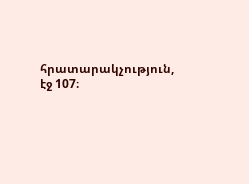հրատարակչություն, էջ 107։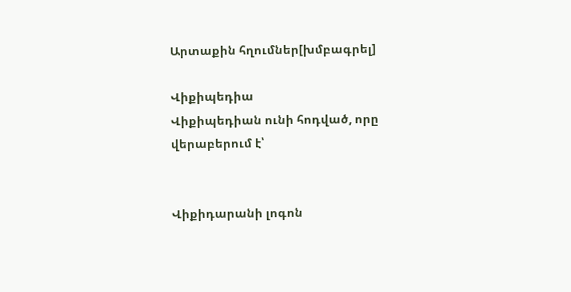Արտաքին հղումներ[խմբագրել]

Վիքիպեդիա
Վիքիպեդիան ունի հոդված, որը վերաբերում է՝


Վիքիդարանի լոգոն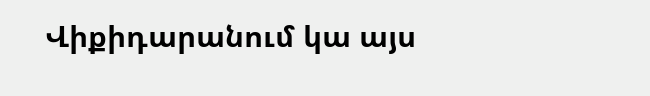Վիքիդարանում կա այս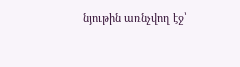նյութին առնչվող էջ՝